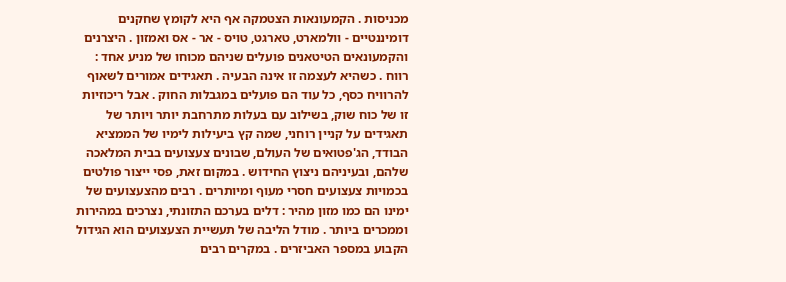מכניסות . הקמעונאות הצטמקה אף היא לקומץ שחקנים דומיננטיים ‑ וולמארט, טארגט, טויס ‑ אר ‑ אס ואמזון . היצרנים והקמעונאים הטיטאנים פועלים שניהם מכוחו של מניע אחד : רווח . כשהיא לעצמה זו אינה הבעיה . תאגידים אמורים לשאוף להרוויח כסף, כל עוד הם פועלים במגבלות החוק . אבל ריכוזיות זו של כוח שוק, בשילוב עם בעלות מתרחבת יותר ויותר של תאגידים על קניין רוחני, שמה קץ ביעילות לימיו של הממציא הבודד, הג'פטואים של העולם, שבונים צעצועים בבית המלאכה שלהם, ובעיניהם ניצוץ החידוש . במקום זאת, פסי ייצור פולטים בכמויות צעצועים חסרי מעוף ומיותרים . רבים מהצעצועים של ימינו הם כמו מזון מהיר : דלים בערכם התזונתי, נצרכים במהירות וממכרים ביותר . מודל הליבה של תעשיית הצעצועים הוא הגידול הקבוע במספר האביזרים . במקרים רבים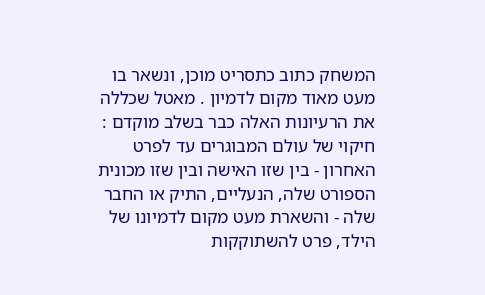המשחק כתוב כתסריט מוכן, ונשאר בו מעט מאוד מקום לדמיון . מאטל שכללה את הרעיונות האלה כבר בשלב מוקדם : חיקוי של עולם המבוגרים עד לפרט האחרון ‑ בין שזו האישה ובין שזו מכונית הספורט שלה, הנעליים, התיק או החבר שלה ‑ והשארת מעט מקום לדמיונו של הילד, פרט להשתוקקות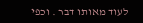לעוד מאותו דבר . וכפי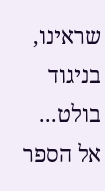שראינו, בניגוד בולט...
אל הספר